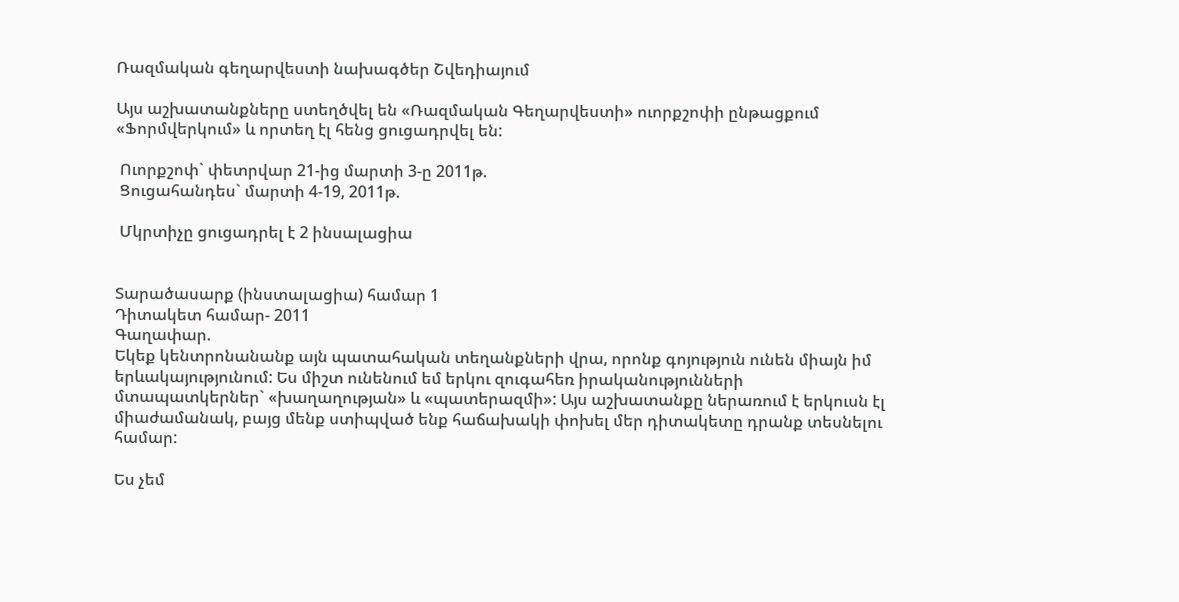Ռազմական գեղարվեստի նախագծեր Շվեդիայում

Այս աշխատանքները ստեղծվել են «Ռազմական Գեղարվեստի» ուորքշոփի ընթացքում «Ֆորմվերկում» և որտեղ էլ հենց ցուցադրվել են:

 Ուորքշոփ` փետրվար 21-ից մարտի 3-ը 2011թ.
 Ցուցահանդես` մարտի 4-19, 2011թ.

 Մկրտիչը ցուցադրել է 2 ինսալացիա


Տարածասարք (ինստալացիա) համար 1
Դիտակետ համար- 2011
Գաղափար.
Եկեք կենտրոնանանք այն պատահական տեղանքների վրա, որոնք գոյություն ունեն միայն իմ երևակայությունում: Ես միշտ ունենում եմ երկու զուգահեռ իրականությունների մտապատկերներ` «խաղաղության» և «պատերազմի»: Այս աշխատանքը ներառում է երկուսն էլ միաժամանակ, բայց մենք ստիպված ենք հաճախակի փոխել մեր դիտակետը դրանք տեսնելու համար:

Ես չեմ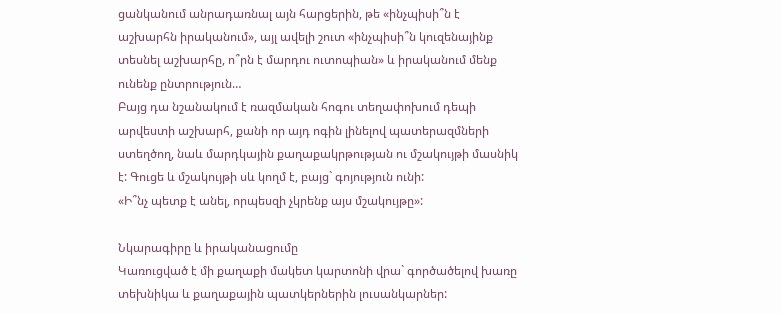ցանկանում անրադառնալ այն հարցերին, թե «ինչպիսի՞ն է աշխարհն իրականում», այլ ավելի շուտ «ինչպիսի՞ն կուզենայինք տեսնել աշխարհը, ո՞րն է մարդու ուտոպիան» և իրականում մենք ունենք ընտրություն…
Բայց դա նշանակում է ռազմական հոգու տեղափոխում դեպի արվեստի աշխարհ, քանի որ այդ ոգին լինելով պատերազմների ստեղծող, նաև մարդկային քաղաքակրթության ու մշակույթի մասնիկ է: Գուցե և մշակույթի սև կողմ է, բայց` գոյություն ունի:
«Ի՞նչ պետք է անել, որպեսզի չկրենք այս մշակույթը»:

Նկարագիրը և իրականացումը
Կառուցված է մի քաղաքի մակետ կարտոնի վրա` գործածելով խառը տեխնիկա և քաղաքային պատկերներին լուսանկարներ: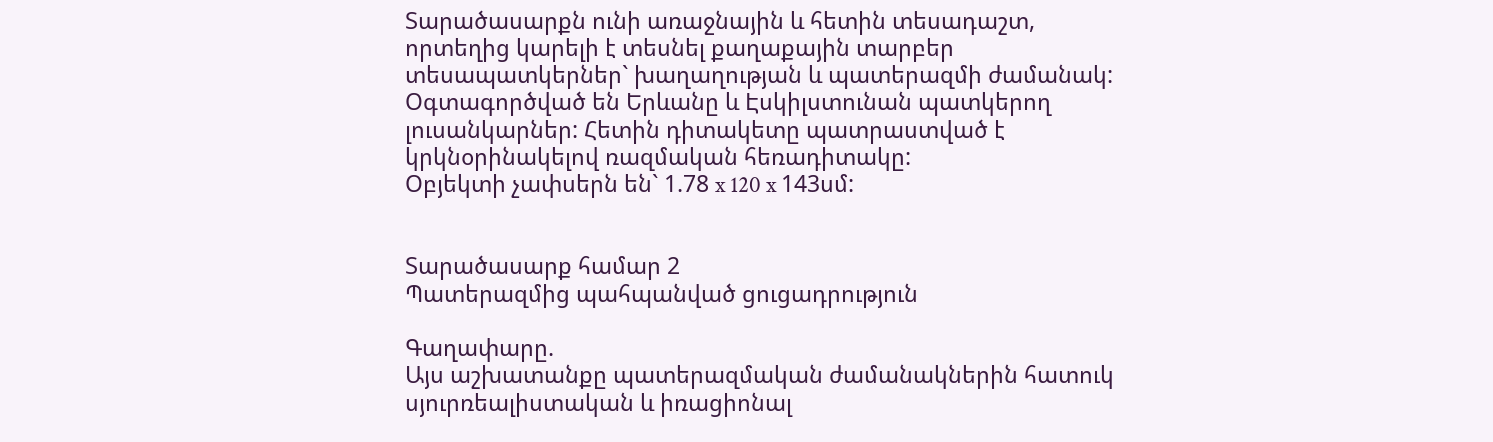Տարածասարքն ունի առաջնային և հետին տեսադաշտ, որտեղից կարելի է տեսնել քաղաքային տարբեր տեսապատկերներ` խաղաղության և պատերազմի ժամանակ:
Օգտագործված են Երևանը և Էսկիլստունան պատկերող լուսանկարներ: Հետին դիտակետը պատրաստված է կրկնօրինակելով ռազմական հեռադիտակը:
Օբյեկտի չափսերն են` 1.78 x 120 x 143սմ:


Տարածասարք համար 2
Պատերազմից պահպանված ցուցադրություն

Գաղափարը.
Այս աշխատանքը պատերազմական ժամանակներին հատուկ սյուրռեալիստական և իռացիոնալ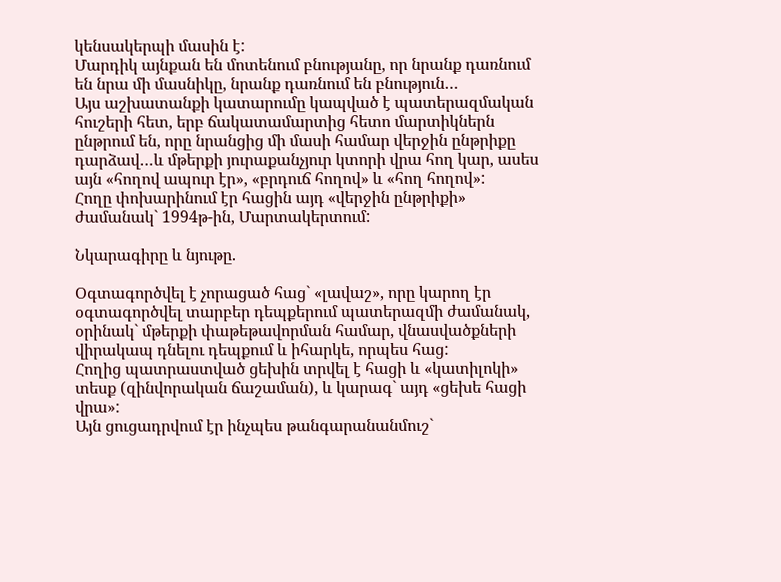կենսակերպի մասին է:
Մարդիկ այնքան են մոտենում բնությանը, որ նրանք դառնում են նրա մի մասնիկը, նրանք դառնում են բնություն…
Այս աշխատանքի կատարումը կապված է պատերազմական հուշերի հետ, երբ ճակատամարտից հետո մարտիկներն ընթրում են, որը նրանցից մի մասի համար վերջին ընթրիքը դարձավ…և մթերքի յուրաքանչյուր կտորի վրա հող կար, ասես այն «հողով ապուր էր», «բրդուճ հողով» և «հող հողով»:
Հողը փոխարինում էր հացին այդ «վերջին ընթրիքի» ժամանակ` 1994թ-ին, Մարտակերտում:

Նկարագիրը և նյութը.

Օգտագործվել է չորացած հաց` «լավաշ», որը կարող էր օգտագործվել տարբեր դեպքերում պատերազմի ժամանակ, օրինակ` մթերքի փաթեթավորման համար, վնասվածքների վիրակապ դնելու դեպքում և իհարկե, որպես հաց:
Հողից պատրաստված ցեխին տրվել է հացի և «կատիլոկի» տեսք (զինվորական ճաշաման), և կարագ` այդ «ցեխե հացի վրա»:
Այն ցուցադրվում էր ինչպես թանգարանանմուշ`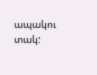ապակու տակ: